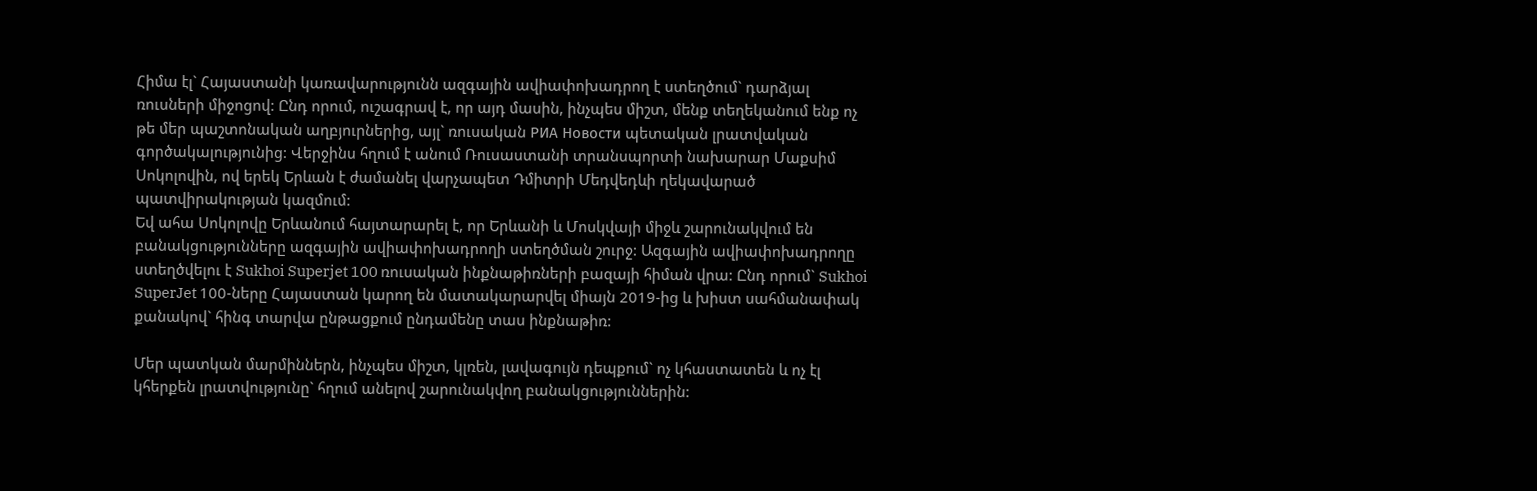Հիմա էլ` Հայաստանի կառավարությունն ազգային ավիափոխադրող է ստեղծում` դարձյալ ռուսների միջոցով: Ընդ որում, ուշագրավ է, որ այդ մասին, ինչպես միշտ, մենք տեղեկանում ենք ոչ թե մեր պաշտոնական աղբյուրներից, այլ` ռուսական РИА Новости պետական լրատվական գործակալությունից: Վերջինս հղում է անում Ռուսաստանի տրանսպորտի նախարար Մաքսիմ Սոկոլովին, ով երեկ Երևան է ժամանել վարչապետ Դմիտրի Մեդվեդևի ղեկավարած պատվիրակության կազմում:
Եվ ահա Սոկոլովը Երևանում հայտարարել է, որ Երևանի և Մոսկվայի միջև շարունակվում են բանակցությունները ազգային ավիափոխադրողի ստեղծման շուրջ: Ազգային ավիափոխադրողը ստեղծվելու է Sukhoi Superjet 100 ռուսական ինքնաթիռների բազայի հիման վրա: Ընդ որում` Sukhoi SuperJet 100-ները Հայաստան կարող են մատակարարվել միայն 2019-ից և խիստ սահմանափակ քանակով` հինգ տարվա ընթացքում ընդամենը տաս ինքնաթիռ:

Մեր պատկան մարմիններն, ինչպես միշտ, կլռեն, լավագույն դեպքում` ոչ կհաստատեն և ոչ էլ կհերքեն լրատվությունը` հղում անելով շարունակվող բանակցություններին: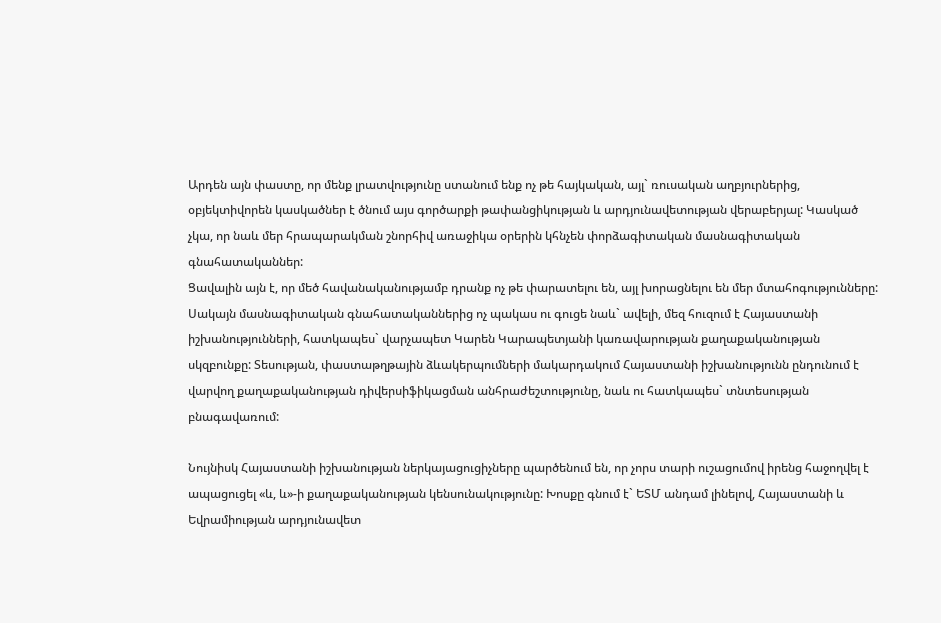Արդեն այն փաստը, որ մենք լրատվությունը ստանում ենք ոչ թե հայկական, այլ` ռուսական աղբյուրներից, օբյեկտիվորեն կասկածներ է ծնում այս գործարքի թափանցիկության և արդյունավետության վերաբերյալ: Կասկած չկա, որ նաև մեր հրապարակման շնորհիվ առաջիկա օրերին կհնչեն փորձագիտական մասնագիտական գնահատականներ:
Ցավալին այն է, որ մեծ հավանականությամբ դրանք ոչ թե փարատելու են, այլ խորացնելու են մեր մտահոգությունները: Սակայն մասնագիտական գնահատականներից ոչ պակաս ու գուցե նաև` ավելի, մեզ հուզում է Հայաստանի իշխանությունների, հատկապես` վարչապետ Կարեն Կարապետյանի կառավարության քաղաքականության սկզբունքը: Տեսության, փաստաթղթային ձևակերպումների մակարդակում Հայաստանի իշխանությունն ընդունում է վարվող քաղաքականության դիվերսիֆիկացման անհրաժեշտությունը, նաև ու հատկապես` տնտեսության բնագավառում:

Նույնիսկ Հայաստանի իշխանության ներկայացուցիչները պարծենում են, որ չորս տարի ուշացումով իրենց հաջողվել է ապացուցել «և, և»-ի քաղաքականության կենսունակությունը: Խոսքը գնում է` ԵՏՄ անդամ լինելով, Հայաստանի և Եվրամիության արդյունավետ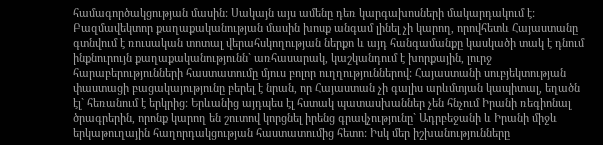համագործակցության մասին: Սակայն այս ամենը դեռ կարգախոսների մակարդակում է: Բազմավեկտոր քաղաքականության մասին խոսք անգամ լինել չի կարող, որովհետև Հայաստանը գտնվում է ռուսական տոտալ վերահսկողության ներքո և այդ հանգամանքը կասկածի տակ է դնում ինքնուրույն քաղաքականությունն` առհասարակ, կաշկանդում է խորքային, լուրջ հարաբերությունների հաստատումը մյուս բոլոր ուղղություններով: Հայաստանի սուբյեկտության փաստացի բացակայությունը բերել է նրան, որ Հայաստան չի գալիս արևմտյան կապիտալ, եղածն էլ` հեռանում է երկրից: Երևանից այդպես էլ հստակ պատասխաններ չեն հնչում Իրանի ռեգիոնալ ծրագրերին, որոնք կարող են շուտով կորցնել իրենց գրավչությունը` Ադրբեջանի և Իրանի միջև երկաթուղային հաղորդակցության հաստատումից հետո: Իսկ մեր իշխանությունները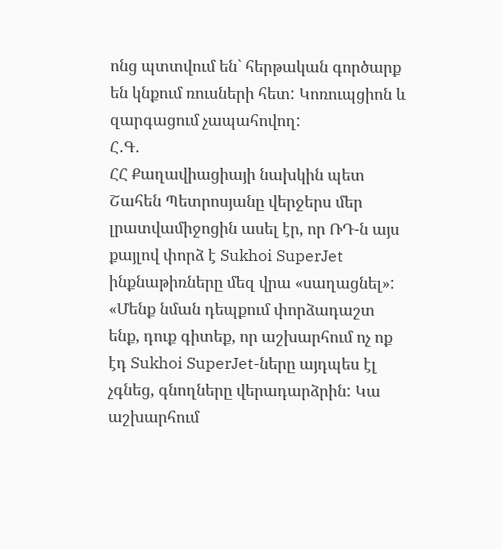ոնց պտտվում են` հերթական գործարք են կնքում ռուսների հետ: Կոռուպցիոն և զարգացում չապահովող:
Հ․Գ․
ՀՀ Քաղավիացիայի նախկին պետ Շահեն Պետրոսյանը վերջերս մեր լրատվամիջոցին ասել էր, որ ՌԴ-ն այս քայլով փորձ է Sukhoi SuperJet ինքնաթիռները մեզ վրա «սաղացնել»: «Մենք նման դեպքում փորձադաշտ ենք, դուք գիտեք, որ աշխարհում ոչ ոք էդ Sukhoi SuperJet-ները այդպես էլ չգնեց, գնողները վերադարձրին: Կա աշխարհում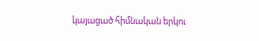կայացած հիմնական երկու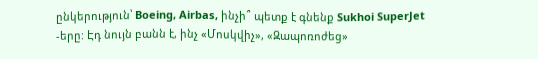ընկերություն՝ Boeing, Airbas, ինչի՞ պետք է գնենք Sukhoi SuperJet -երը: Էդ նույն բանն է, ինչ «Մոսկվիչ», «Զապոռոժեց»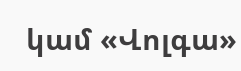կամ «Վոլգա»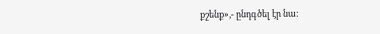քշենք»,- ընդգծել էր նա: